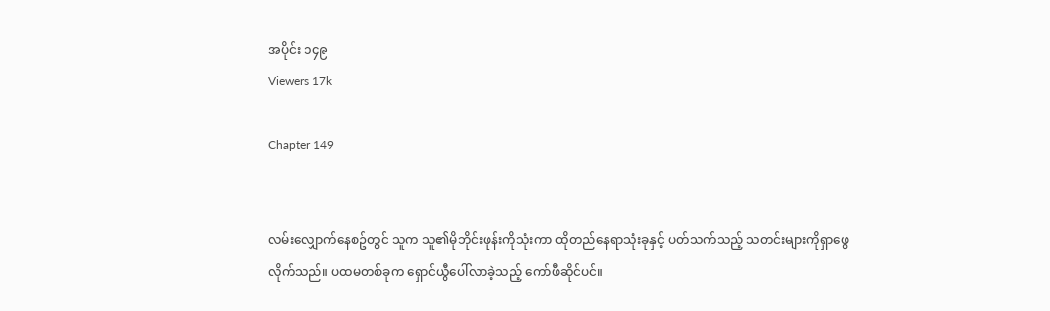အပိုင်း ၁၄၉
Viewers 17k

Chapter 149


လမ်းလျှောက်နေစဥ်တွင် သူက သူ၏မိုဘိုင်းဖုန်းကိုသုံးကာ ထိုတည်နေရာသုံးခုနှင့် ပတ်သက်သည့် သတင်းများကိုရှာဖွေလိုက်သည်။ ပထမတစ်ခုက ရှောင်ယွီပေါ်လာခဲ့သည့် ကော်ဖီဆိုင်ပင်။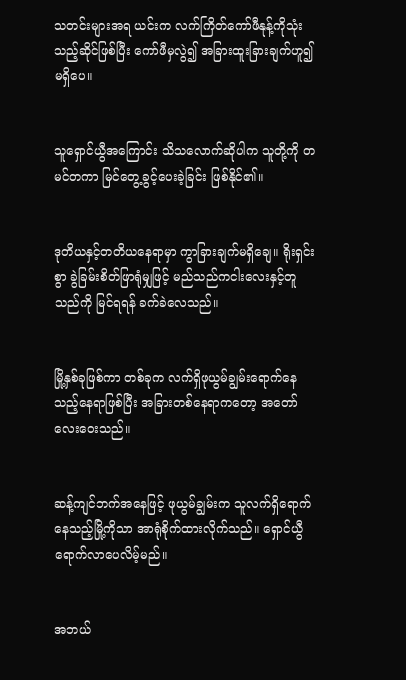သတင်းများအရ ယင်းက လက်ကြိတ်ကော်ဖီနုန့်ကိုသုံးသည့်ဆိုင်ဖြစ်ပြီး ကော်ဖီမှလွဲ၍ အခြားထူးခြားချက်ဟူ၍ မရှိပေ။


သူရှောင်ယွီအကြောင်း သိသလောက်ဆိုပါက သူတို့ကို တမင်တကာ မြင်တွေ့ခွင့်ပေးခဲ့ခြင်း ဖြစ်နိုင်၏။


ဒုတိယနှင့်တတိယနေရာမှာ ကွာခြားချက်မရှိချေ။ ရိုးရှင်းစွာ ခွဲခြမ်းစိတ်ဖြာရုံမျှဖြင့် မည်သည်ကငါးလေးနှင့်တူသည်ကို မြင်ရရန် ခက်ခဲလေသည်။


မြို့နှစ်ခုဖြစ်ကာ တစ်ခုက လက်ရှိဖုယွမ်ချွမ်းရောက်နေသည့်နေရာဖြစ်ပြီး အခြားတစ်နေရာကတော့ အတော်လေးဝေးသည်။


ဆန့်ကျင်ဘက်အနေဖြင့် ဖုယွမ်ချွမ်းက သူလက်ရှိရောက်နေသည့်မြို့ကိုသာ အာရုံစိုက်ထားလိုက်သည်။ ရှောင်ယွီရောက်လာပေလိမ့်မည်။


အဘယ်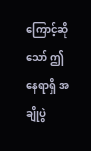ကြောင့်ဆိုသော် ဤနေရာရှိ အချိုပွဲ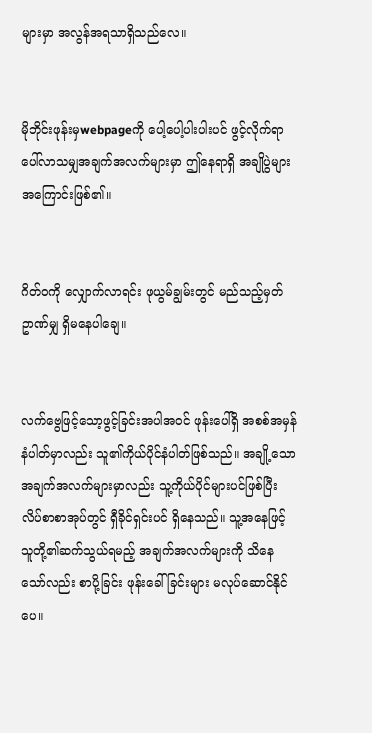များမှာ အလွန်အရသာရှိသည်လေ။


မိုဘိုင်းဖုန်းမှwebpageကို ပေါ့ပေါ့ပါးပါးပင် ဖွင့်လိုက်ရာ ပေါ်လာသမျှအချက်အလက်များမှာ ဤနေရာရှိ အချိုပွဲများအကြောင်းဖြစ်၏။


ဂိတ်ဝကို လျှောက်လာရင်း ဖုယွမ်ချွမ်းတွင် မည်သည့်မှတ်ဥာဏ်မျှ ရှိမနေပါချေ။


လက်ဗွေဖြင့်သော့ဖွင့်ခြင်းအပါအဝင် ဖုန်းပေါ်ရှိ အစစ်အမှန်နံပါတ်မှာလည်း သူ၏ကိုယ်ပိုင်နံပါတ်ဖြစ်သည်။ အချို့သောအချက်အလက်များမှာလည်း သူ့ကိုယ်ပိုင်များပင်ဖြစ်ပြီး လိပ်စာစာအုပ်တွင် ရှီခိုင်ရှင်းပင် ရှိနေသည်။ သူ့အနေဖြင့် သူတို့၏ဆက်သွယ်ရမည့် အချက်အလက်များကို သိနေသော်လည်း စာပို့ခြင်း ဖုန်းခေါ်ခြင်းများ မလုပ်ဆောင်နိုင်ပေ။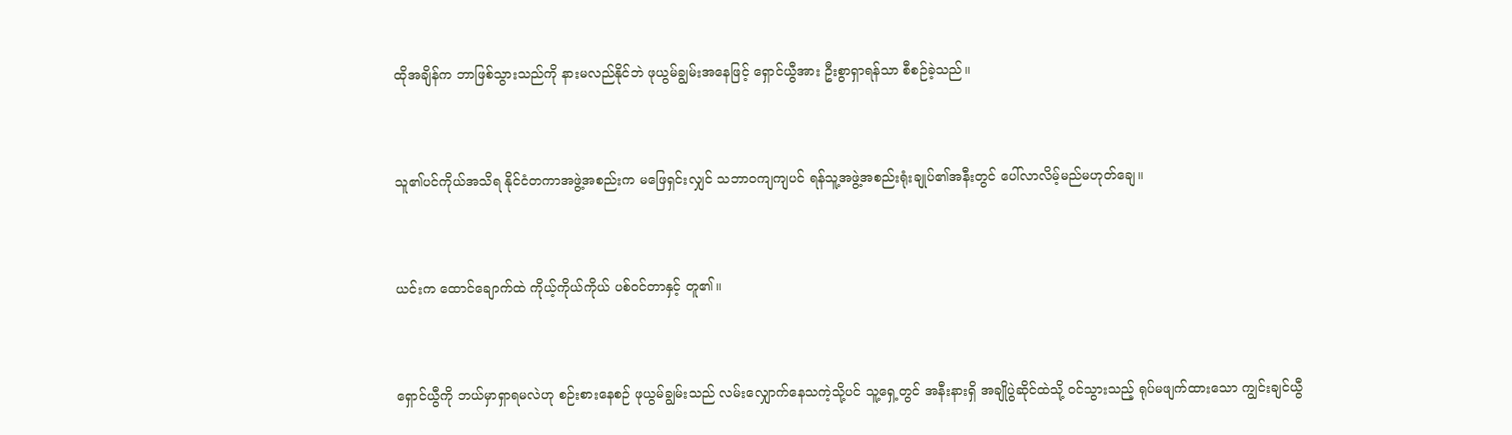ထိုအချိန်က ဘာဖြစ်သွားသည်ကို နားမလည်နိုင်ဘဲ ဖုယွမ်ချွမ်းအနေဖြင့် ရှောင်ယွီအား ဦးစွာရှာရန်သာ စီစဉ်ခဲ့သည်။


သူ၏ပင်ကိုယ်အသိရ နိုင်ငံတကာအဖွဲ့အစည်းက မဖြေရှင်းလျှင် သဘာဝကျကျပင် ရန်သူ့အဖွဲ့အစည်းရုံးချုပ်၏အနီးတွင် ပေါ်လာလိမ့်မည်မဟုတ်ချေ။


ယင်းက ထောင်ချောက်ထဲ ကိုယ့်ကိုယ်ကိုယ် ပစ်ဝင်တာနှင့် တူ၏။


ရှောင်ယွီကို ဘယ်မှာရှာရမလဲဟု စဉ်းစားနေစဉ် ဖုယွမ်ချွမ်းသည် လမ်းလျှောက်နေသကဲ့သို့ပင် သူ့ရှေ့တွင် အနီးနားရှိ အချိုပွဲဆိုင်ထဲသို့ ဝင်သွားသည့် ရုပ်မဖျက်ထားသော ကျွင်းချင်ယွီ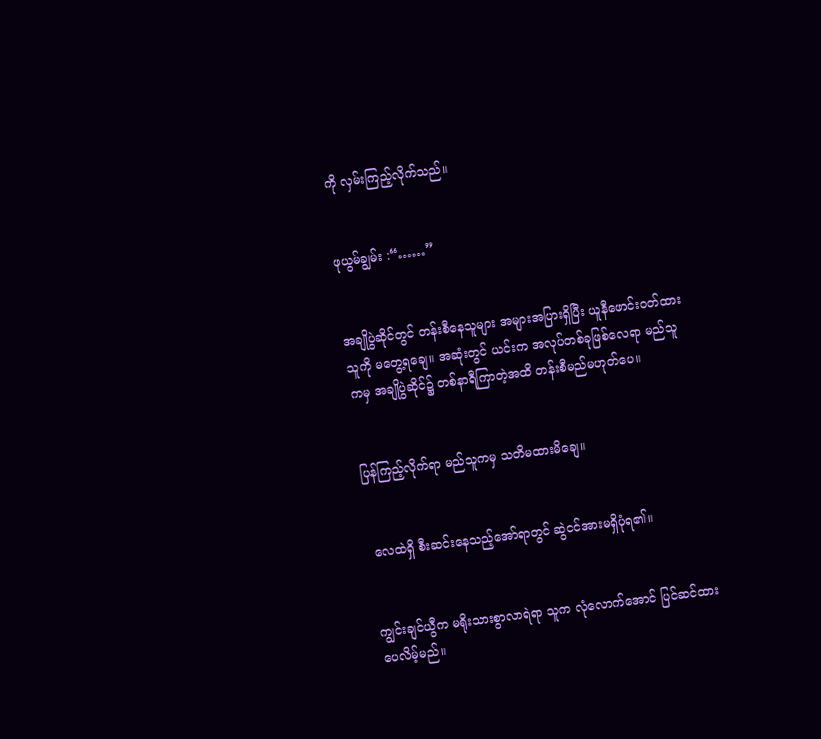ကို လှမ်းကြည့်လိုက်သည်။


ဖုယွမ်ချွမ်း :“……”


အချိုပွဲဆိုင်တွင် တန်းစီနေသူများ အများအပြားရှိပြီး ယူနီဖောင်းဝတ်ထားသူကို မတွေ့ရချေ။ အဆုံးတွင် ယင်းက အလုပ်တစ်ခုဖြစ်လေရာ မည်သူကမှ အချိုပွဲဆိုင်၌ တစ်နာရီကြာတဲ့အထိ တန်းစီမည်မဟုတ်ပေ။


ပြန်ကြည့်လိုက်ရာ မည်သူကမှ သတိမထားမိချေ။


 လေထဲရှိ စီးဆင်းနေသည့်အော်ရာတွင် ဆွဲငင်အားမရှိပုံရ၏။


ကျွင်းချင်ယွီက မရိုးသားစွာလာရဲရာ သူက လုံလောက်အောင် ပြင်ဆင်ထားပေလိမ့်မည်။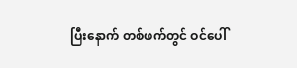ပြီးနောက် တစ်ဖက်တွင် ဝင်ပေါ်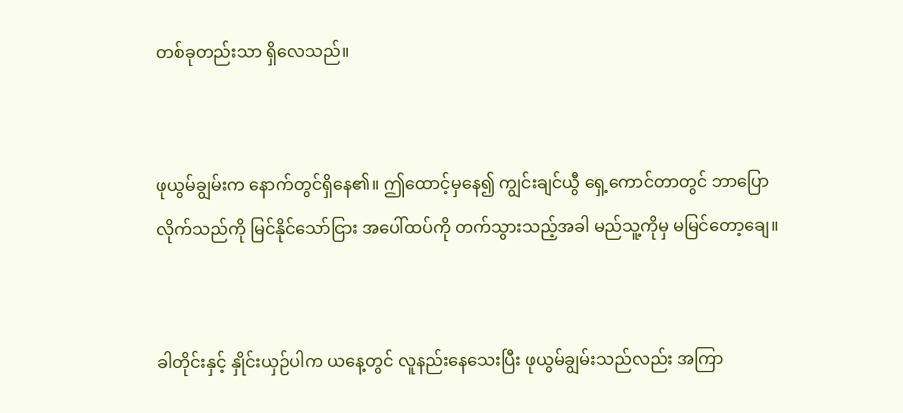တစ်ခုတည်းသာ ရှိလေသည်။


ဖုယွမ်ချွမ်းက နောက်တွင်ရှိနေ၏။ ဤထောင့်မှနေ၍ ကျွင်းချင်ယွီ ရှေ့ကောင်တာတွင် ဘာပြောလိုက်သည်ကို မြင်နိုင်သော်ငြား အပေါ်ထပ်ကို တက်သွားသည့်အခါ မည်သူ့ကိုမှ မမြင်တော့ချေ။


ခါတိုင်းနှင့် နှိုင်းယှဉ်ပါက ယနေ့တွင် လူနည်းနေသေးပြီး ဖုယွမ်ချွမ်းသည်လည်း အကြာ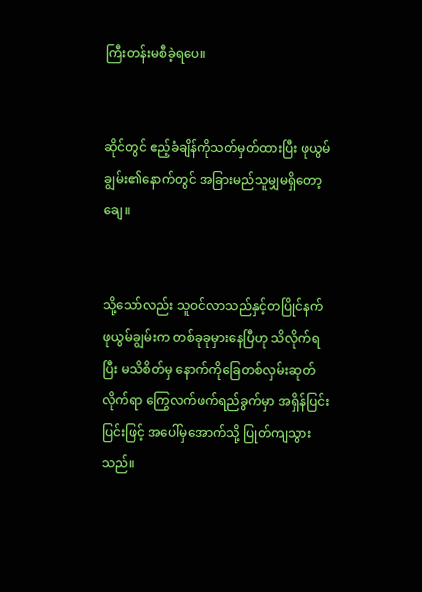ကြီးတန်းမစီခဲ့ရပေ။


ဆိုင်တွင် ဧည့်ခံချိန်ကိုသတ်မှတ်ထားပြီး ဖုယွမ်ချွမ်း၏နောက်တွင် အခြားမည်သူမျှမရှိတော့ချေ။


သို့သော်လည်း သူဝင်လာသည်နှင့်တပြိုင်နက် ဖုယွမ်ချွမ်းက တစ်ခုခုမှားနေပြီဟု သိလိုက်ရပြီး မသိစိတ်မှ နောက်ကိုခြေတစ်လှမ်းဆုတ်လိုက်ရာ ကြွေလက်ဖက်ရည်ခွက်မှာ အရှိန်ပြင်းပြင်းဖြင့် အပေါ်မှအောက်သို့ ပြုတ်ကျသွားသည်။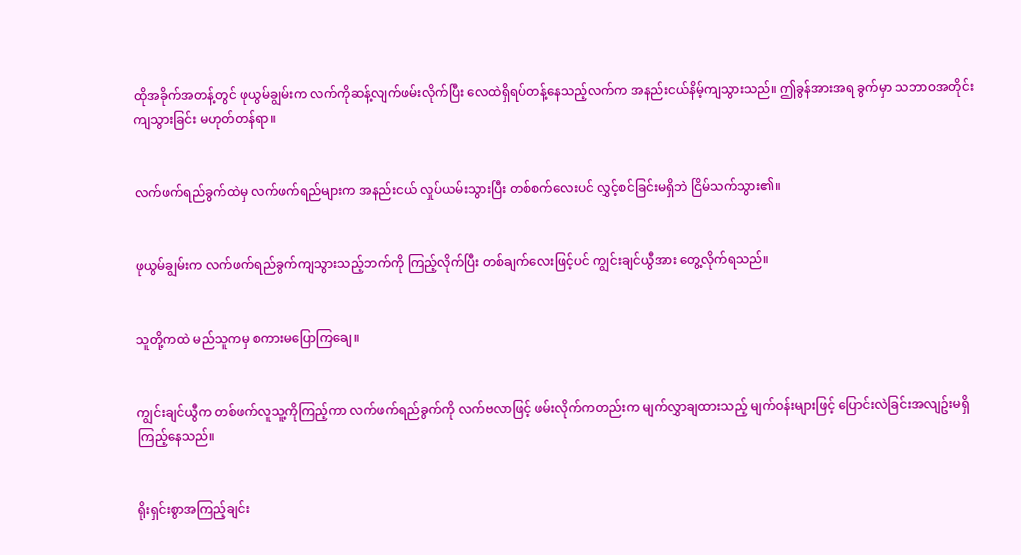ထိုအခိုက်အတန့်တွင် ဖုယွမ်ချွမ်းက လက်ကိုဆန့်လျက်ဖမ်းလိုက်ပြီး လေထဲရှိရပ်တန့်နေသည့်လက်က အနည်းငယ်နိမ့်ကျသွားသည်။ ဤခွန်အားအရ ခွက်မှာ သဘာဝအတိုင်း ကျသွားခြင်း မဟုတ်တန်ရာ။


လက်ဖက်ရည်ခွက်ထဲမှ လက်ဖက်ရည်များက အနည်းငယ် လှုပ်ယမ်းသွားပြီး တစ်စက်လေးပင် လွှင့်စင်ခြင်းမရှိဘဲ ငြိမ်သက်သွား၏။


ဖုယွမ်ချွမ်းက လက်ဖက်ရည်ခွက်ကျသွားသည့်ဘက်ကို ကြည့်လိုက်ပြီး တစ်ချက်လေးဖြင့်ပင် ကျွင်းချင်ယွီအား တွေ့လိုက်ရသည်။


သူတို့ကထဲ မည်သူကမှ စကားမပြောကြချေ။


ကျွင်းချင်ယွီက တစ်ဖက်လူသူ့ကိုကြည့်ကာ လက်ဖက်ရည်ခွက်ကို လက်ဗလာဖြင့် ဖမ်းလိုက်ကတည်းက မျက်လွှာချထားသည့် မျက်ဝန်းများဖြင့် ပြောင်းလဲခြင်းအလျဥ်းမရှိ ကြည့်နေသည်။


ရိုးရှင်းစွာအကြည့်ချင်း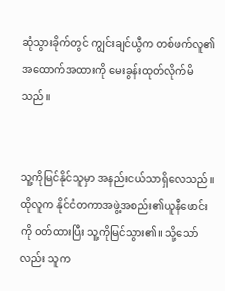ဆုံသွားခိုက်တွင် ကျွင်းချင်ယွီက တစ်ဖက်လူ၏အထောက်အထားကို မေးခွန်းထုတ်လိုက်မိသည်။


သူ့ကိုမြင်နိုင်သူမှာ အနည်းငယ်သာရှိလေသည်။ ထိုလူက နိုင်ငံတကာအဖွဲ့အစည်း၏ယူနီဖောင်းကို ဝတ်ထားပြီး သူ့ကိုမြင်သွား၏။ သို့သော်လည်း သူက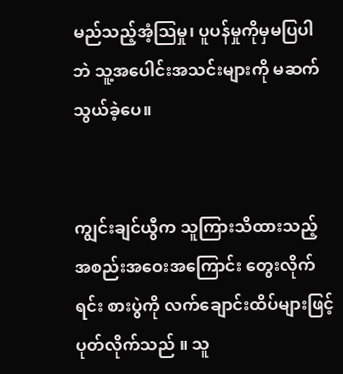မည်သည့်အံ့သြမှု၊ ပူပန်မှုကိုမှမပြပါဘဲ သူ့အပေါင်းအသင်းများကို မဆက်သွယ်ခဲ့ပေ။


ကျွင်းချင်ယွီက သူကြားသိထားသည့် အစည်းအဝေးအကြောင်း တွေးလိုက်ရင်း စားပွဲကို လက်ချောင်းထိပ်များဖြင့် ပုတ်လိုက်သည် ။ သူ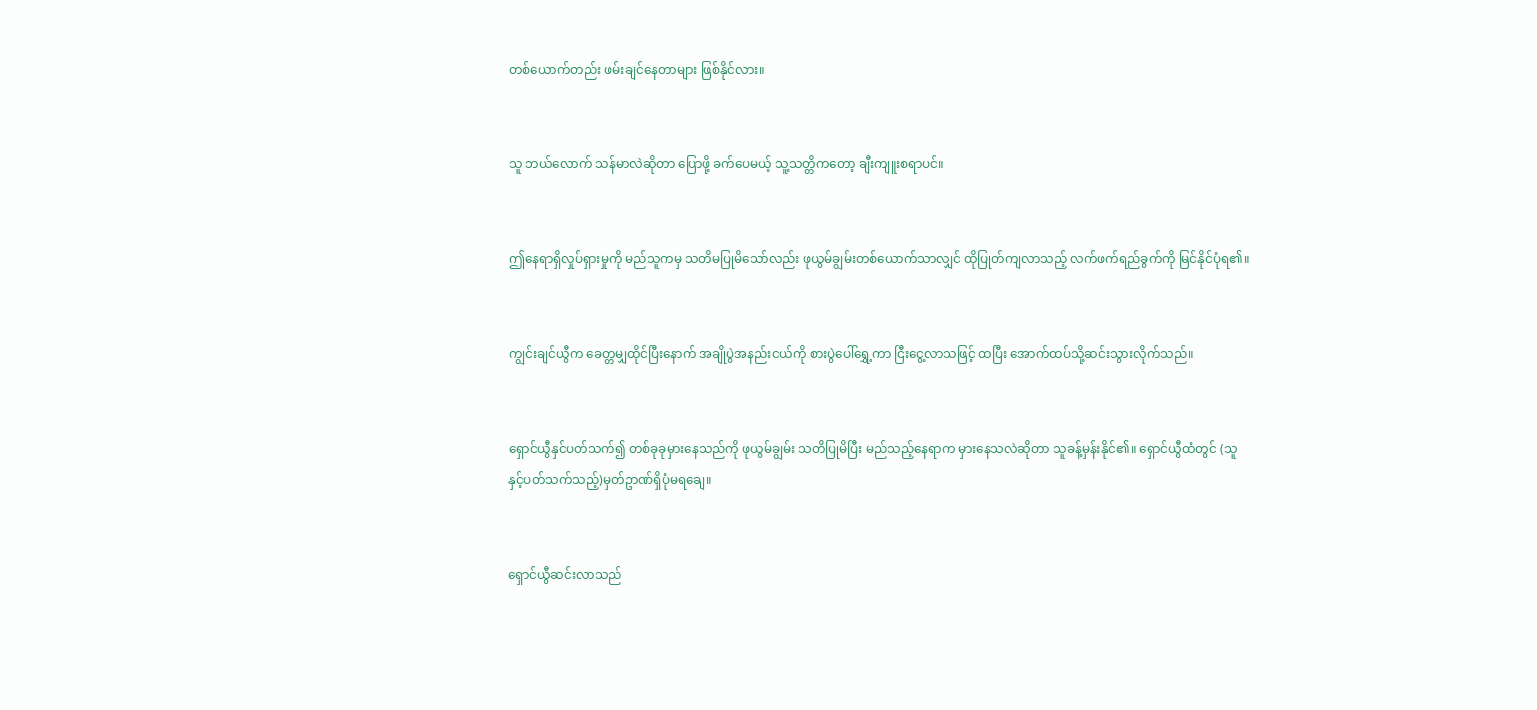တစ်ယောက်တည်း ဖမ်းချင်နေတာများ ဖြစ်နိုင်လား။


သူ ဘယ်လောက် သန်မာလဲဆိုတာ ပြောဖို့ ခက်ပေမယ့် သူ့သတ္တိကတော့ ချီးကျူးစရာပင်။


ဤနေရာရှိလှုပ်ရှားမှုကို မည်သူကမှ သတိမပြုမိသော်လည်း ဖုယွမ်ချွမ်းတစ်ယောက်သာလျှင် ထိုပြုတ်ကျလာသည့် လက်ဖက်ရည်ခွက်ကို မြင်နိုင်ပုံရ၏။


ကျွင်းချင်ယွီက ခေတ္တမျှထိုင်ပြီးနောက် အချိုပွဲအနည်းငယ်ကို စားပွဲပေါ်ရွှေ့ကာ ငြီးငွေ့လာသဖြင့် ထပြီး အောက်ထပ်သို့ဆင်းသွားလိုက်သည်။


ရှောင်ယွီနှင်ပတ်သက်၍ တစ်ခုခုမှားနေသည်ကို ဖုယွမ်ချွမ်း သတိပြုမိပြီး မည်သည့်နေရာက မှားနေသလဲဆိုတာ သူခန့်မှန်းနိုင်၏။ ရှောင်ယွီထံတွင် (သူနှင့်ပတ်သက်သည့်)မှတ်ဥာဏ်ရှိပုံမရချေ။


ရှောင်ယွီဆင်းလာသည်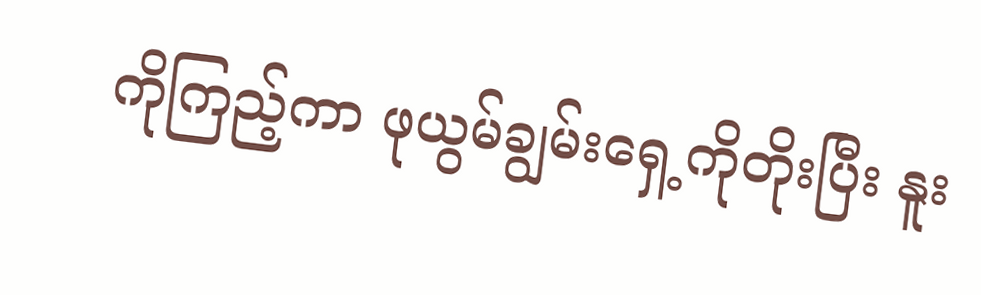ကိုကြည့်ကာ ဖုယွမ်ချွမ်းရှေ့ကိုတိုးပြီး နူး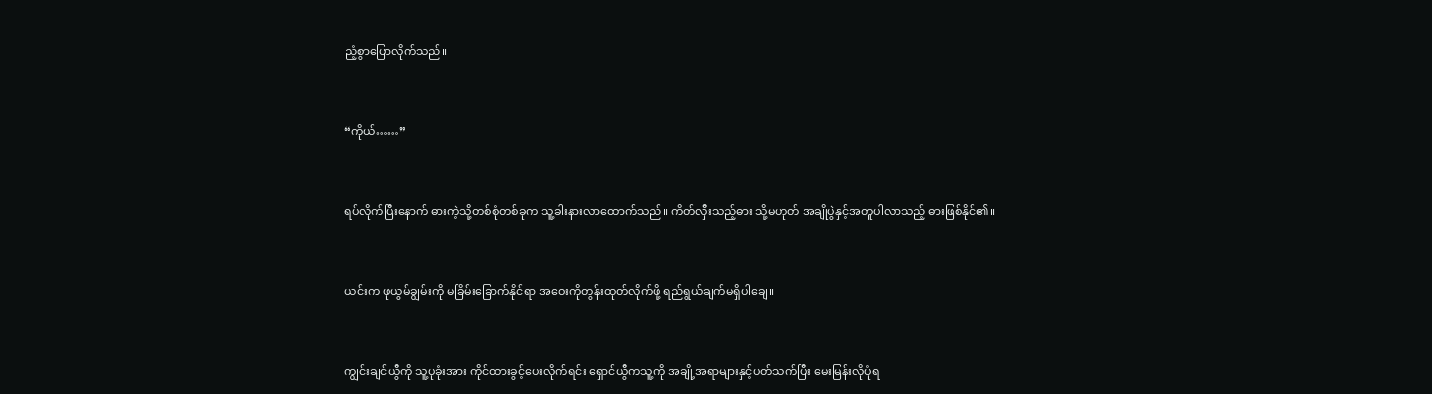ညံ့စွာပြောလိုက်သည်။


“ကိုယ်……”


ရပ်လိုက်ပြီးနောက် ဓားကဲ့သို့တစ်စုံတစ်ခုက သူ့ခါးနားလာထောက်သည်။ ကိတ်လှီးသည့်ဓား သို့မဟုတ် အချိုပွဲနှင့်အတူပါလာသည့် ဓားဖြစ်နိုင်၏။


ယင်းက ဖုယွမ်ချွမ်းကို မခြိမ်းခြောက်နိုင်ရာ အဝေးကိုတွန်းထုတ်လိုက်ဖို့ ရည်ရွယ်ချက်မရှိပါချေ။


ကျွင်းချင်ယွီကို သူ့ပုခုံးအား ကိုင်ထားခွင့်ပေးလိုက်ရင်း ရှောင်ယွီကသူ့ကို အချို့အရာများနှင့်ပတ်သက်ပြီး မေးမြန်းလိုပုံရ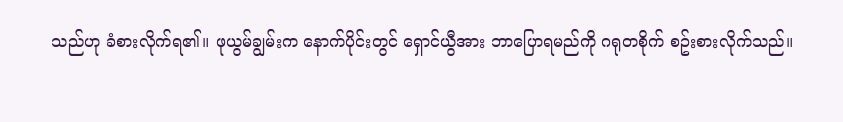သည်ဟု ခံစားလိုက်ရ၏။ ဖုယွမ်ချွမ်းက နောက်ပိုင်းတွင် ရှောင်ယွီအား ဘာပြောရမည်ကို ဂရုတစိုက် စဥ်းစားလိုက်သည်။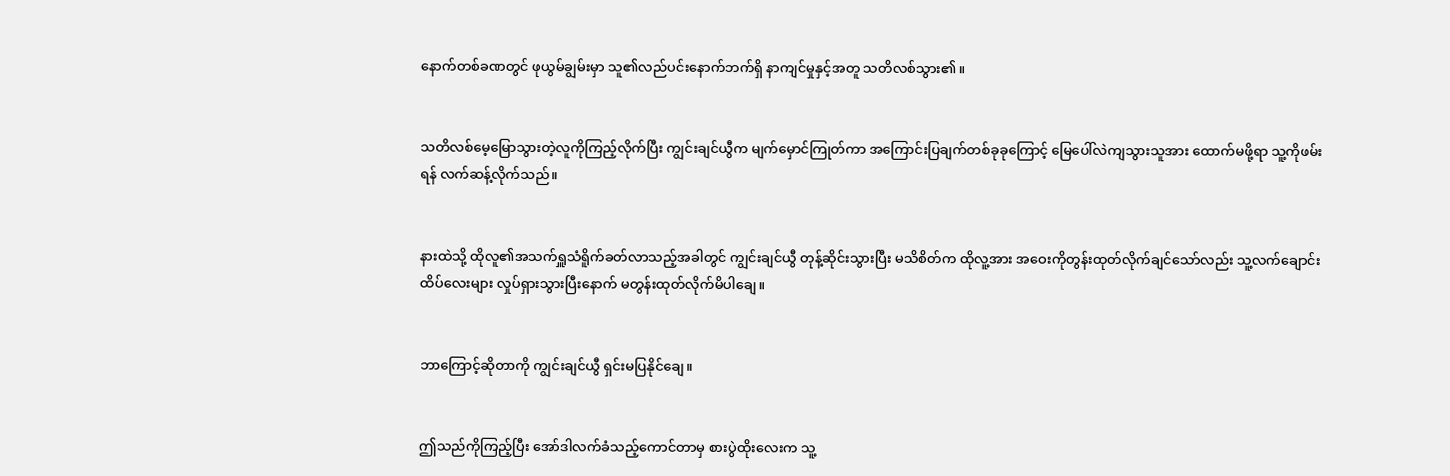နောက်တစ်ခဏတွင် ဖုယွမ်ချွမ်းမှာ သူ၏လည်ပင်းနောက်ဘက်ရှိ နာကျင်မှုနှင့်အတူ သတိလစ်သွား၏။


သတိလစ်မေ့မြောသွားတဲ့လူကိုကြည့်လိုက်ပြီး ကျွင်းချင်ယွီက မျက်မှောင်ကြုတ်ကာ အကြောင်းပြချက်တစ်ခုခုကြောင့် မြေပေါ်လဲကျသွားသူအား ထောက်မဖို့ရာ သူ့ကိုဖမ်းရန် လက်ဆန့်လိုက်သည်။


နားထဲသို့ ထိုလူ၏အသက်ရှူသံရိူက်ခတ်လာသည့်အခါတွင် ကျွင်းချင်ယွီ တုန့်ဆိုင်းသွားပြီး မသိစိတ်က ထိုလူ့အား အဝေးကိုတွန်းထုတ်လိုက်ချင်သော်လည်း သူ့လက်ချောင်းထိပ်လေးများ လှုပ်ရှားသွားပြီးနောက် မတွန်းထုတ်လိုက်မိပါချေ။


ဘာကြောင့်ဆိုတာကို ကျွင်းချင်ယွီ ရှင်းမပြနိုင်ချေ။


ဤသည်ကိုကြည့်ပြီး အော်ဒါလက်ခံသည့်ကောင်တာမှ စားပွဲထိုးလေးက သူ့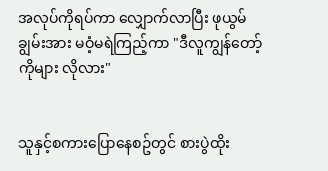အလုပ်ကိုရပ်ကာ လျှောက်လာပြီး ဖုယွမ်ချွမ်းအား မဝံ့မရဲကြည့်ကာ "ဒီလူကျွန်တော့်ကိုများ လိုလား"


သူနှင့်စကားပြောနေစဥ်တွင် စားပွဲထိုး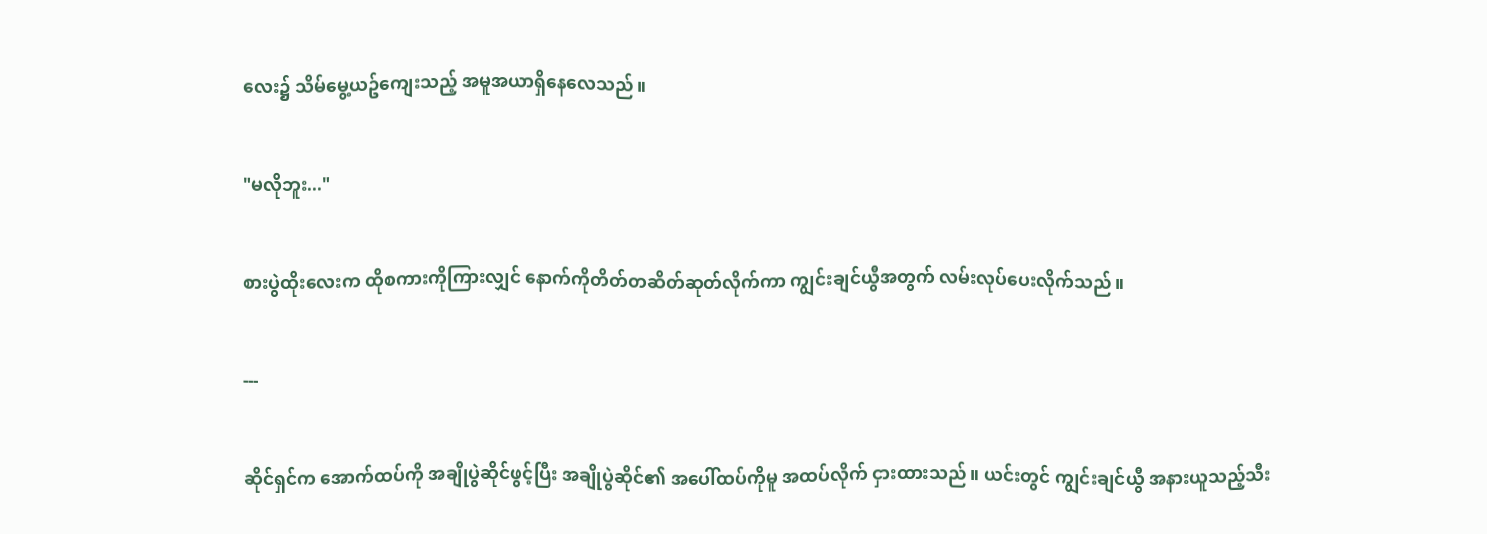လေး၌ သိမ်မွေ့ယဥ်ကျေးသည့် အမူအယာရှိနေလေသည်။


"မလိုဘူး..."


စားပွဲထိုးလေးက ထိုစကားကိုကြားလျှင် နောက်ကိုတိတ်တဆိတ်ဆုတ်လိုက်ကာ ကျွင်းချင်ယွီအတွက် လမ်းလုပ်ပေးလိုက်သည်။


---


ဆိုင်ရှင်က အောက်ထပ်ကို အချိုပွဲဆိုင်ဖွင့်ပြီး အချိုပွဲဆိုင်၏ အပေါ်ထပ်ကိုမူ အထပ်လိုက် ငှားထားသည်။ ယင်းတွင် ကျွင်းချင်ယွီ အနားယူသည့်သီး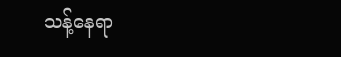သန့်နေရာ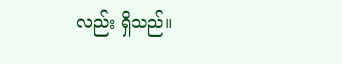လည်း ရှိသည်။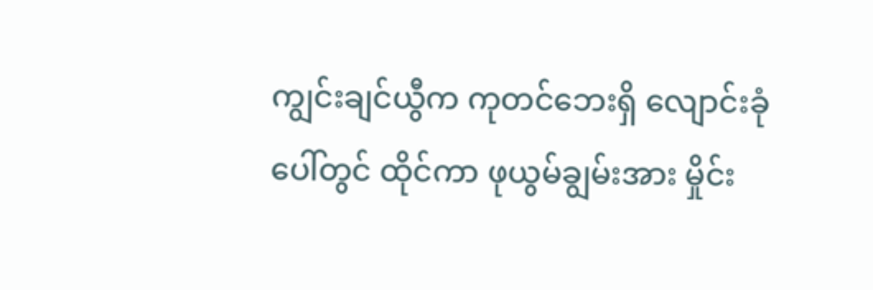ကျွင်းချင်ယွီက ကုတင်ဘေးရှိ လျောင်းခုံပေါ်တွင် ထိုင်ကာ ဖုယွမ်ချွမ်းအား မှိုင်း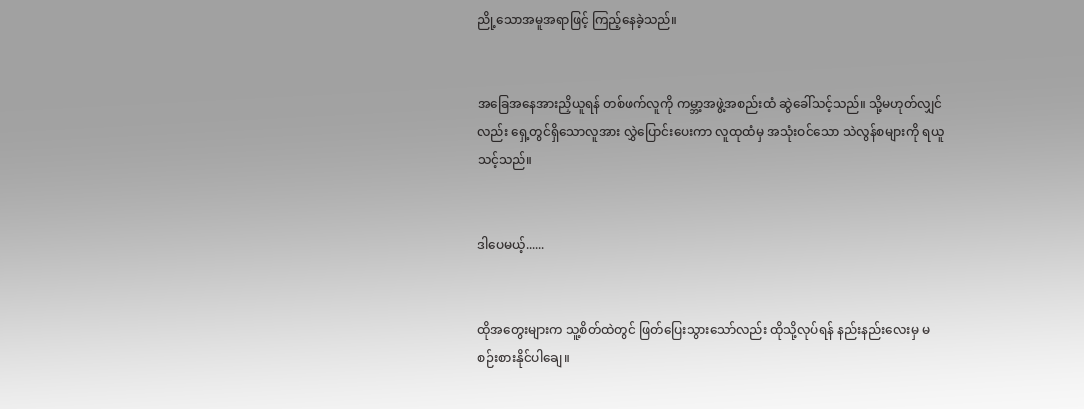ညို့သောအမူအရာဖြင့် ကြည့်နေခဲ့သည်။


အခြေအနေအားညှိယူရန် တစ်ဖက်လူကို ကမ္ဘာ့အဖွဲ့အစည်းထံ ဆွဲခေါ်သင့်သည်။ သို့မဟုတ်လျှင်လည်း ရှေ့တွင်ရှိသောလူအား လွှဲပြောင်းပေးကာ လူထုထံမှ အသုံးဝင်သော သဲလွန်စများကို ရယူသင့်သည်။


ဒါပေမယ့်......


ထိုအတွေးများက သူ့စိတ်ထဲတွင် ဖြတ်ပြေးသွားသော်လည်း ထိုသို့လုပ်ရန် နည်းနည်းလေးမှ မစဉ်းစားနိုင်ပါချေ။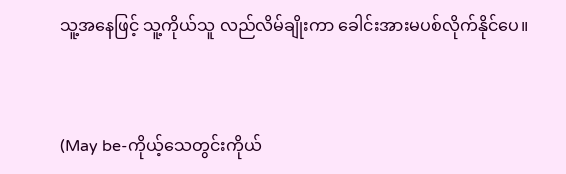သူ့အနေဖြင့် သူ့ကိုယ်သူ လည်လိမ်ချိုးကာ ခေါင်းအားမပစ်လိုက်နိုင်ပေ။


(May be-ကိုယ့်သေတွင်းကိုယ်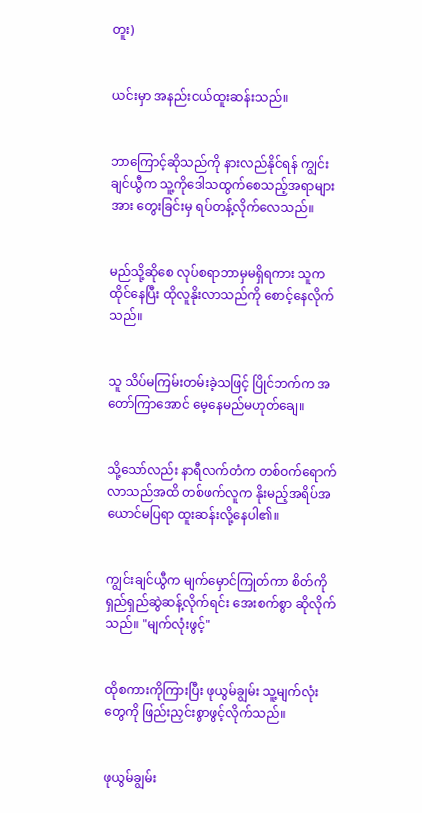တူး)


ယင်းမှာ အနည်းငယ်ထူးဆန်းသည်။


ဘာကြောင့်ဆိုသည်ကို နားလည်နိုင်ရန် ကျွင်းချင်ယွီက သူ့ကိုဒေါသထွက်စေသည့်အရာများအား တွေးခြင်းမှ ရပ်တန့်လိုက်လေသည်။


မည်သို့ဆိုစေ လုပ်စရာဘာမှမရှိရကား သူကထိုင်နေပြီး ထိုလူနိုးလာသည်ကို စောင့်နေလိုက်သည်။


သူ သိပ်မကြမ်းတမ်းခဲ့သဖြင့် ပြိုင်ဘက်က အတော်ကြာအောင် မေ့နေမည်မဟုတ်ချေ။


သို့သော်လည်း နာရီလက်တံက တစ်ဝက်ရောက်လာသည်အထိ တစ်ဖက်လူက နိုးမည့်အရိပ်အယောင်မပြရာ ထူးဆန်းလို့နေပါ၏။


ကျွင်းချင်ယွီက မျက်မှောင်ကြုတ်ကာ စိတ်ကိုရှည်ရှည်ဆွဲဆန့်လိုက်ရင်း အေးစက်စွာ ဆိုလိုက်သည်။ "မျက်လုံးဖွင့်"


ထိုစကားကိုကြားပြီး ဖုယွမ်ချွမ်း သူ့မျက်လုံးတွေကို ဖြည်းညှင်းစွာဖွင့်လိုက်သည်။


ဖုယွမ်ချွမ်း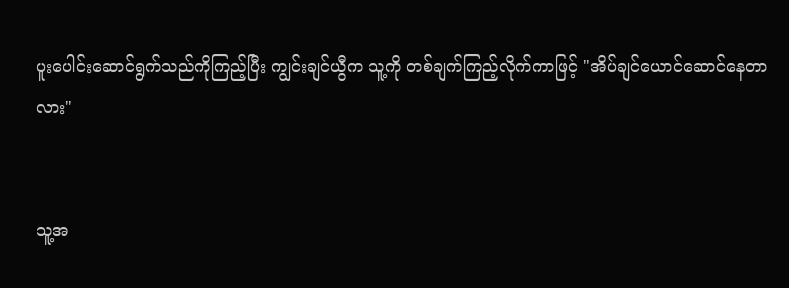ပူးပေါင်းဆောင်ရွက်သည်ကိုကြည့်ပြီး ကျွင်းချင်ယွီက သူ့ကို တစ်ချက်ကြည့်လိုက်ကာဖြင့် "အိပ်ချင်ယောင်ဆောင်နေတာလား"


သူ့အ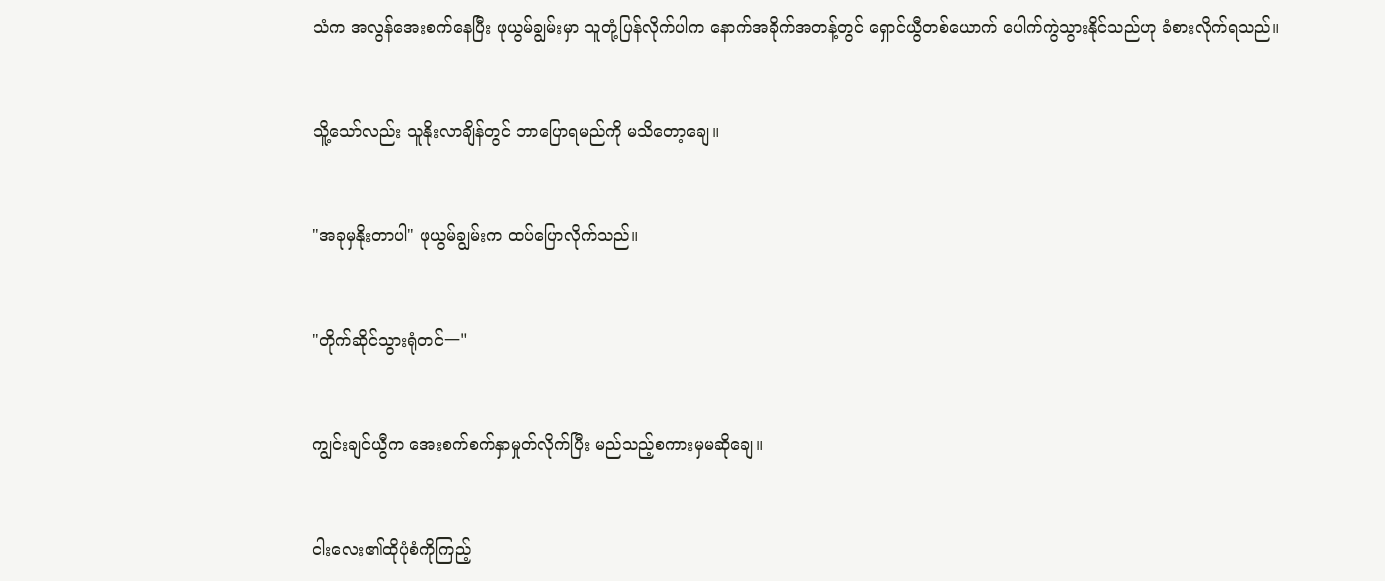သံက အလွန်အေးစက်နေပြီး ဖုယွမ်ချွမ်းမှာ သူတုံ့ပြန်လိုက်ပါက နောက်အခိုက်အတန့်တွင် ရှောင်ယွီတစ်ယောက် ပေါက်ကွဲသွားနိုင်သည်ဟု ခံစားလိုက်ရသည်။


သိူ့သော်လည်း သူနိုးလာချိန်တွင် ဘာပြောရမည်ကို မသိတော့ချေ။


"အခုမှနိုးတာပါ" ဖုယွမ်ချွမ်းက ထပ်ပြောလိုက်သည်။


"တိုက်ဆိုင်သွားရုံတင်一"


ကျွင်းချင်ယွီက အေးစက်စက်နှာမှုတ်လိုက်ပြီး မည်သည့်စကားမှမဆိုချေ။


ငါးလေး၏ထိုပုံစံကိုကြည့်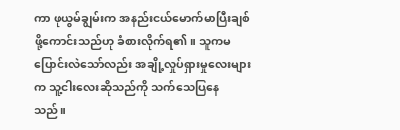ကာ ဖုယွမ်ချွမ်းက အနည်းငယ်မောက်မာပြီးချစ်ဖို့ကောင်းသည်ဟု ခံစားလိုက်ရ၏။ သူကမပြောင်းလဲသော်လည်း အချို့လှုပ်ရှားမှုလေးများက သူ့ငါးလေးဆိုသည်ကို သက်သေပြနေသည်။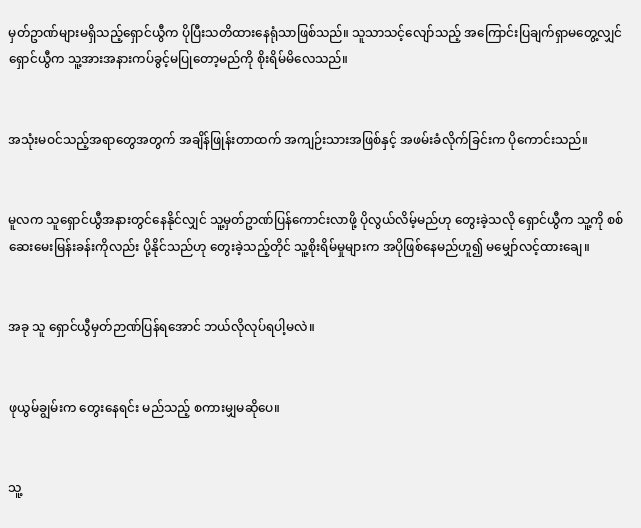မှတ်ဥာဏ်များမရှိသည့်ရှောင်ယွီက ပိုပြီးသတိထားနေရုံသာဖြစ်သည်။ သူသာသင့်လျော်သည့် အကြောင်းပြချက်ရှာမတွေ့လျှင် ရှောင်ယွီက သူ့အားအနားကပ်ခွင့်မပြုတော့မည်ကို စိုးရိမ်မိလေသည်။


အသုံးမဝင်သည့်အရာတွေအတွက် အချိန်ဖြုန်းတာထက် အကျဉ်းသားအဖြစ်နှင့် အဖမ်းခံလိုက်ခြင်းက ပိုကောင်းသည်။


မူလက သူရှောင်ယွီအနားတွင်နေနိုင်လျှင် သူ့မှတ်ဥာဏ်ပြန်ကောင်းလာဖို့ ပိုလွယ်လိမ့်မည်ဟု တွေးခဲ့သလို ရှောင်ယွီက သူ့ကို စစ်ဆေးမေးမြန်းခန်းကိုလည်း ပို့နိုင်သည်ဟု တွေးခဲ့သည့်တိုင် သူ့စိုးရိမ်မှုများက အပိုဖြစ်နေမည်ဟူ၍ မမျှော်လင့်ထားချေ။


အခု သူ ရှောင်ယွီမှတ်ဉာဏ်ပြန်ရအောင် ဘယ်လိုလုပ်ရပါ့မလဲ။


ဖုယွမ်ချွမ်းက တွေးနေရင်း မည်သည့် စကားမျှမဆိုပေ။


သူ့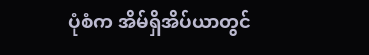ပုံစံက အိမ်ရှိအိပ်ယာတွင်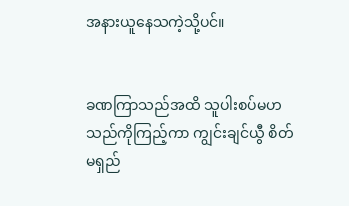အနားယူနေသကဲ့သို့ပင်။


ခဏကြာသည်အထိ သူပါးစပ်မဟသည်ကိုကြည့်ကာ ကျွင်းချင်ယွီ စိတ်မရှည်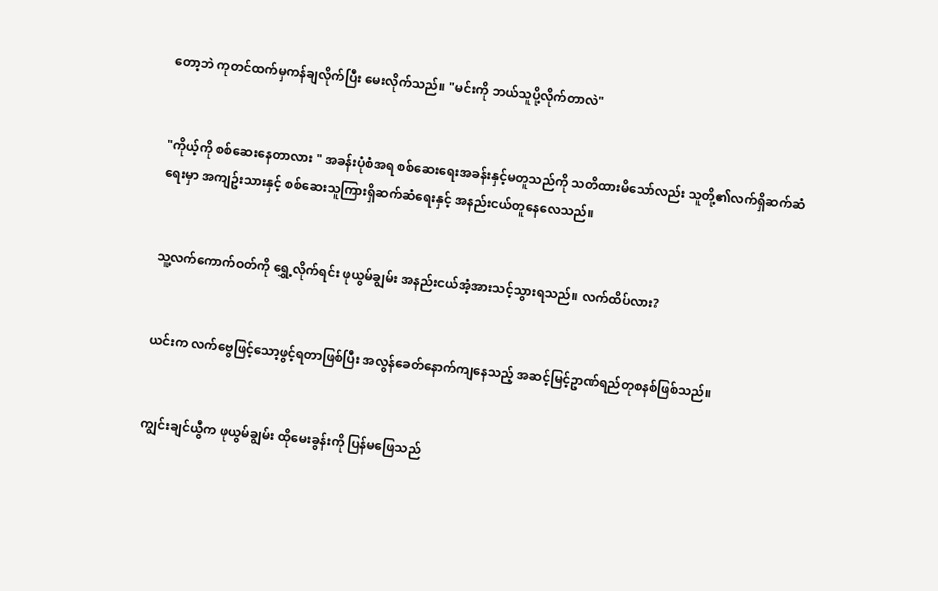တော့ဘဲ ကုတင်ထက်မှကန်ချလိုက်ပြီး မေးလိုက်သည်။ "မင်းကို ဘယ်သူပို့လိုက်တာလဲ"


"ကိုယ့်ကို စစ်ဆေးနေတာလား " အခန်းပုံစံအရ စစ်ဆေးရေးအခန်းနှင့်မတူသည်ကို သတိထားမိသော်လည်း သူတို့၏လက်ရှိဆက်ဆံရေးမှာ အကျဥ်းသားနှင့် စစ်ဆေးသူကြားရှိဆက်ဆံရေးနှင့် အနည်းငယ်တူနေလေသည်။


သူ့လက်ကောက်ဝတ်ကို ရွှေ့လိုက်ရင်း ဖုယွမ်ချွမ်း အနည်းငယ်အံ့အားသင့်သွားရသည်။ လက်ထိပ်လား?


ယင်းက လက်ဗွေဖြင့်သော့ဖွင့်ရတာဖြစ်ပြီး အလွန်ခေတ်နောက်ကျနေသည့် အဆင့်မြင့်ဥာဏ်ရည်တုစနစ်ဖြစ်သည်။


ကျွင်းချင်ယွီက ဖုယွမ်ချွမ်း ထိုမေးခွန်းကို ပြန်မဖြေသည်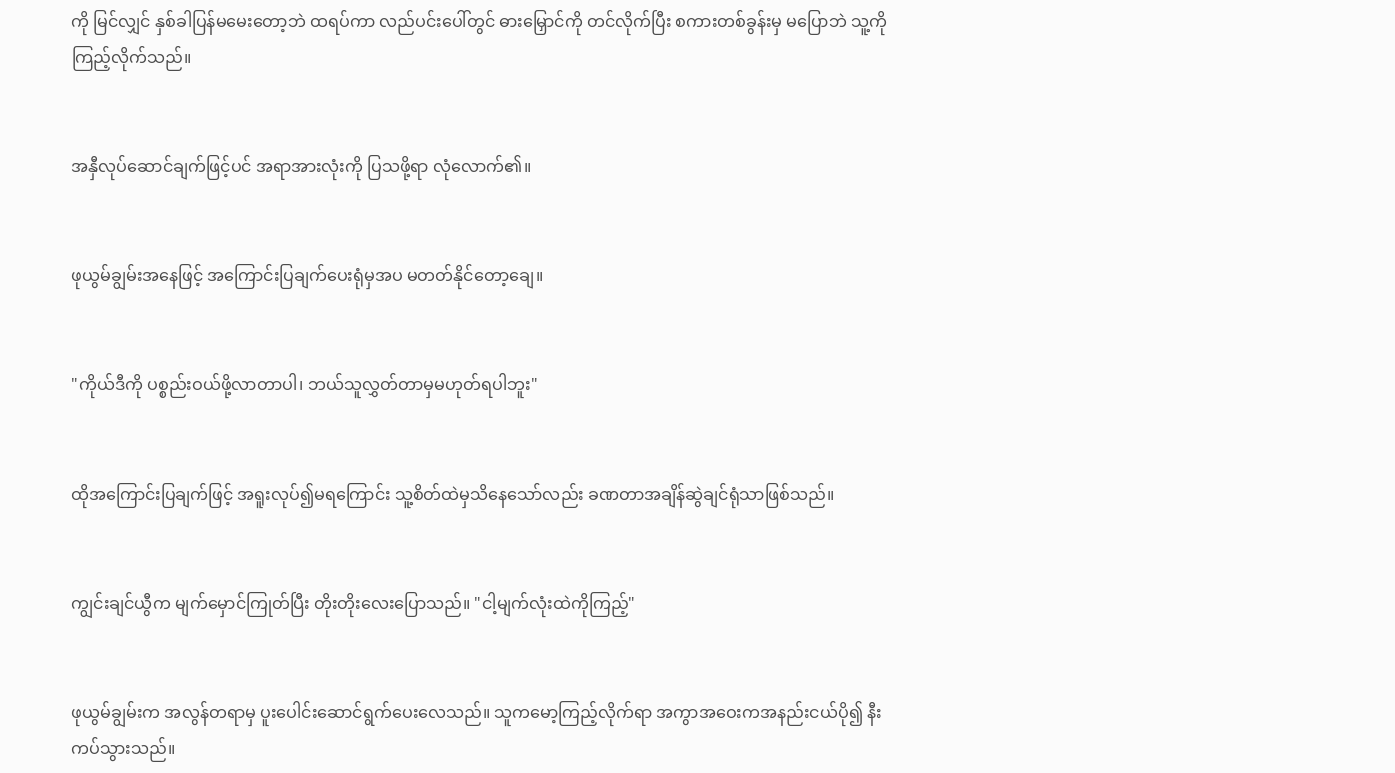ကို မြင်လျှင် နှစ်ခါပြန်မမေးတော့ဘဲ ထရပ်ကာ လည်ပင်းပေါ်တွင် ဓားမြှောင်ကို တင်လိုက်ပြီး စကားတစ်ခွန်းမှ မပြောဘဲ သူ့ကိုကြည့်လိုက်သည်။


အနှီလုပ်ဆောင်ချက်ဖြင့်ပင် အရာအားလုံးကို ပြသဖို့ရာ လုံလောက်၏။


ဖုယွမ်ချွမ်းအနေဖြင့် အကြောင်းပြချက်ပေးရုံမှအပ မတတ်နိုင်တော့ချေ။


"ကိုယ်ဒီကို ပစ္စည်းဝယ်ဖို့လာတာပါ၊ ဘယ်သူလွှတ်တာမှမဟုတ်ရပါဘူး"


ထိုအကြောင်းပြချက်ဖြင့် အရူးလုပ်၍မရကြောင်း သူ့စိတ်ထဲမှသိနေသော်လည်း ခဏတာအချိန်ဆွဲချင်ရုံသာဖြစ်သည်။


ကျွင်းချင်ယွီက မျက်မှောင်ကြုတ်ပြီး တိုးတိုးလေးပြောသည်။ "ငါ့မျက်လုံးထဲကိုကြည့်"


ဖုယွမ်ချွမ်းက အလွန်တရာမှ ပူးပေါင်းဆောင်ရွက်ပေးလေသည်။ သူကမော့ကြည့်လိုက်ရာ အကွာအဝေးကအနည်းငယ်ပို၍ နီးကပ်သွားသည်။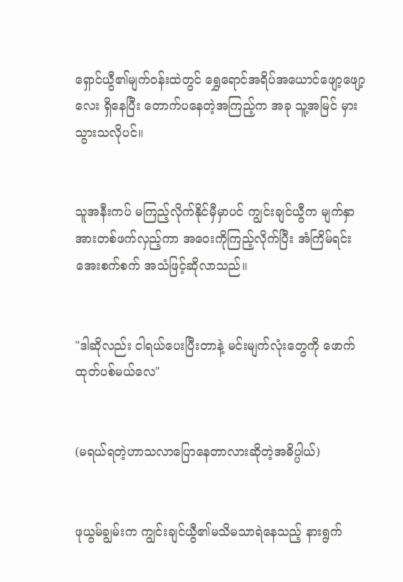ရှောင်ယွီ၏မျက်ဝန်းထဲတွင် ရွှေရောင်အရိပ်အယောင်ဖျော့ဖျော့လေး ရှိနေပြီး တောက်ပနေတဲ့အကြည့်က အခု သူ့အမြင် မှားသွားသလိုပင်။


သူအနီးကပ် မကြည့်လိုက်နိုင်မှီမှာပင် ကျွင်းချင်ယွီက မျက်နှာအားတစ်ဖက်လှည့်ကာ အဝေးကိုကြည့်လိုက်ပြီး အံကြိမ်ရင်း အေးစက်စက် အသံဖြင့်ဆိုလာသည်။


"ဒါဆိုလည်း ငါရယ်ပေးပြီးတာနဲ့ မင်းမျက်လုံးတွေကို ဖောက်ထုတ်ပစ်မယ်လေ"


(မရယ်ရတဲ့ဟာသလာပြောနေတာလားဆိုတဲ့အဓိပ္ပါယ်)


ဖုယွမ်ချွမ်းက ကျွင်းချင်ယွီ၏မသိမသာရဲနေသည့် နားရွက်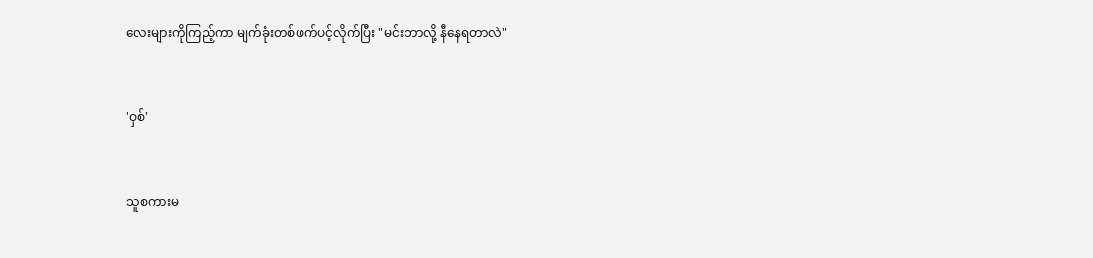လေးများကိုကြည့်ကာ မျက်ခုံးတစ်ဖက်ပင့်လိုက်ပြီး "မင်းဘာလို့ နီနေရတာလဲ"


'ဝှစ်'


သူစကားမ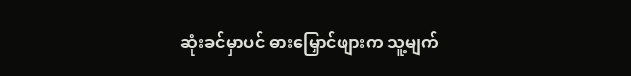ဆုံးခင်မှာပင် ဓားမြှောင်ဖျားက သူ့မျက်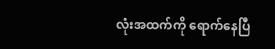လုံးအထက်ကို ရောက်နေပြီ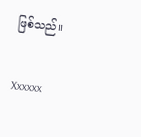ဖြစ်သည်။


Xxxxxx